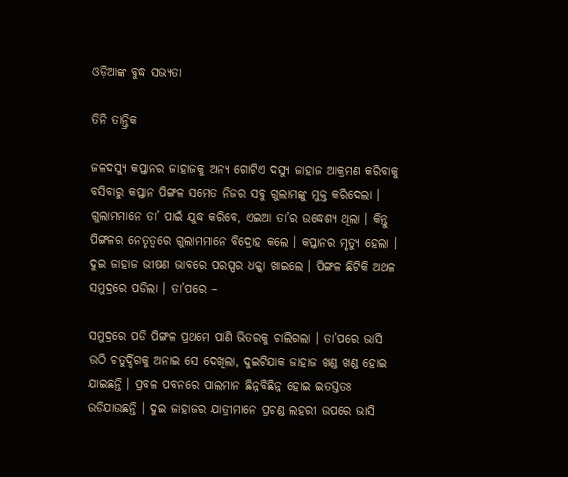ଓଡ଼ିଆଙ୍କ ବୁଦ୍ଧ ସଭ୍ୟତା

ତିନି ତାନ୍ତ୍ରିକ

ଜଳଦସ୍ୟୁ କପ୍ତାନର ଜାହାଜକୁ ଅନ୍ୟ ଗୋଟିଏ ଦସ୍ୟୁ ଜାହାଜ ଆକ୍ରମଣ କରିବାକୁ ବସିବାରୁ କପ୍ତାନ ପିଙ୍ଗଳ ସମେତ ନିଜର ସବୁ ଗୁଲାମଙ୍କୁ ମୁକ୍ତ କରିଦେଲା । ଗୁଲାମମାନେ ତା’ ପାଇଁ ଯୁଦ୍ଧ କରିବେ, ଏଇଆ ତା’ର ଉଦ୍ଧେଶ୍ୟ ଥିଲା । କିନ୍ତୁ ପିଙ୍ଗଳର ନେତୃତ୍ୱରେ ଗୁଲାମମାନେ ବିଦ୍ରୋହ କଲେ । କପ୍ତାନର ମୃତ୍ୟୁ ହେଲା । ଦୁଇ ଜାହାଜ ଭୀଷଣ ଭାବରେ ପରସ୍ପର ଧକ୍କା ଖାଇଲେ । ପିଙ୍ଗଳ ଛିଟିକି ଅଥଳ ସମୁଦ୍ରରେ ପଡିଲା । ତା’ପରେ –

ସମୁଦ୍ରରେ ପଡି ପିଙ୍ଗଳ ପ୍ରଥମେ ପାଣି ଭିତରକୁ ଚାଲିଗଲା । ତା’ପରେ ଭାସି ଉଠି ଚତୁର୍ଦ୍ଦିଗକୁ ଅନାଇ ସେ ଦେଖିଲା, ଦୁଇଟିଯାକ ଜାହାଜ ଖଣ୍ଡ ଖଣ୍ଡ ହୋଇ ଯାଇଛନ୍ତି । ପ୍ରବଳ ପବନରେ ପାଲମାନ ଛିନ୍ନବିଛିନ୍ନ ହୋଇ ଇତସ୍ତତଃ ଉଡିଯାଉଛନ୍ତି । ଦୁଇ ଜାହାଜର ଯାତ୍ରୀମାନେ ପ୍ରଚଣ୍ଡ ଲହରୀ ଉପରେ ଭାସି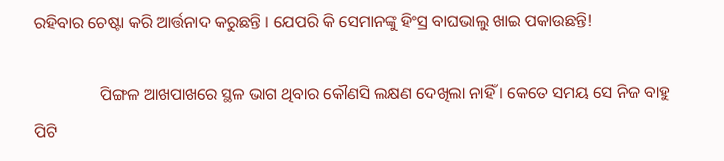ରହିବାର ଚେଷ୍ଟା କରି ଆର୍ତ୍ତନାଦ କରୁଛନ୍ତି । ଯେପରି କି ସେମାନଙ୍କୁ ହିଂସ୍ର ବାଘଭାଲୁ ଖାଇ ପକାଉଛନ୍ତି!

                ପିଙ୍ଗଳ ଆଖପାଖରେ ସ୍ଥଳ ଭାଗ ଥିବାର କୌଣସି ଲକ୍ଷଣ ଦେଖିଲା ନାହିଁ । କେତେ ସମୟ ସେ ନିଜ ବାହୁ ପିଟି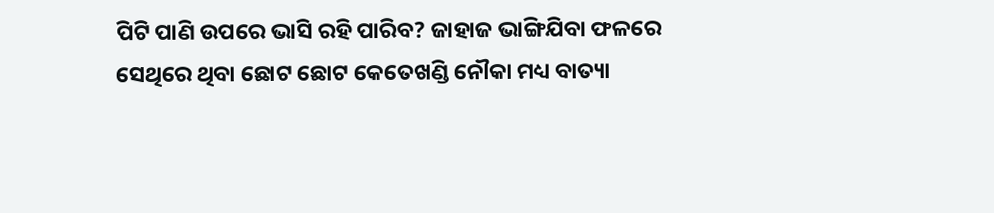ପିଟି ପାଣି ଉପରେ ଭାସି ରହି ପାରିବ? ଜାହାଜ ଭାଙ୍ଗିଯିବା ଫଳରେ ସେଥିରେ ଥିବା ଛୋଟ ଛୋଟ କେତେଖଣ୍ଡି ନୌକା ମଧ୍ୟ ବାତ୍ୟା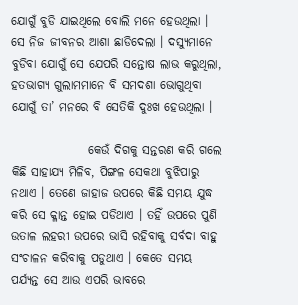ଯୋଗୁଁ ବୁଡି ଯାଇଥିଲେ ବୋଲି ମନେ ହେଉଥିଲା । ସେ ନିଜ ଜୀବନର ଆଶା ଛାଡିଦେଲା । ଦସ୍ୟୁମାନେ ବୁଡିବା ଯୋଗୁଁ ସେ ଯେପରି ସନ୍ତୋଷ ଲାଭ କରୁଥିଲା, ହତଭାଗ୍ୟ ଗୁଲାମମାନେ ବି ସମଦଶା ଭୋଗୁଥିବା ଯୋଗୁଁ ତା’ ମନରେ ବି ସେତିକି ଦୁଃଖ ହେଉଥିଲା ।

                କେଉଁ ଦିଗକୁ ସନ୍ତରଣ କରି ଗଲେ କିଛି ସାହାଯ୍ୟ ମିଳିବ, ପିଙ୍ଗଳ ସେକଥା ବୁଝିପାରୁ ନଥାଏ । ତେଣେ ଜାହାଜ ଉପରେ କିଛି ସମୟ ଯୁଦ୍ଧ କରି ସେ କ୍ଳାନ୍ତ ହୋଇ ପଡିଥାଏ । ତହିଁ ଉପରେ ପୁଣି ଉତାଳ ଲହରୀ ଉପରେ ଭାସି ରହିବାକୁ ସର୍ବଦା ବାହୁ ସଂଚାଳନ କରିବାକୁ ପଡୁଥାଏ । କେତେ ସମୟ ପର୍ଯ୍ୟନ୍ତ ସେ ଆଉ ଏପରି ଭାବରେ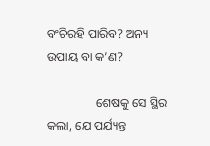ବଂଚିରହି ପାରିବ? ଅନ୍ୟ ଉପାୟ ବା କ’ଣ?

                ଶେଷକୁ ସେ ସ୍ଥିର କଲା, ଯେ ପର୍ଯ୍ୟନ୍ତ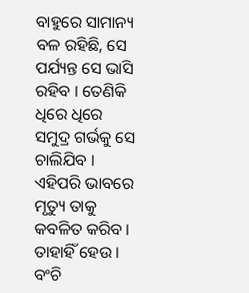ବାହୁରେ ସାମାନ୍ୟ ବଳ ରହିଛି, ସେ ପର୍ଯ୍ୟନ୍ତ ସେ ଭାସି ରହିବ । ତେଣିକି ଧିରେ ଧିରେ ସମୁଦ୍ର ଗର୍ଭକୁ ସେ ଚାଲିଯିବ । ଏହିପରି ଭାବରେ ମୃତ୍ୟୁ ତାକୁ କବଳିତ କରିବ । ତାହାହିଁ ହେଉ । ବଂଚି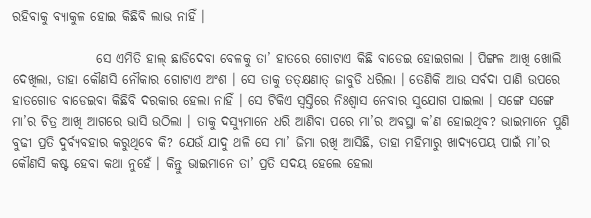ରହିବାକୁ ବ୍ୟାକୁଳ ହୋଇ କିଛିବି ଲାଭ ନାହିଁ ।

                ସେ ଏମିତି ହାଲ୍ ଛାଡିଦେବା ବେଳକୁ ତା’ ହାତରେ ଗୋଟାଏ କିଛି ବାଡେଇ ହୋଇଗଲା । ପିଙ୍ଗଳ ଆଖି ଖୋଲି ଦେଖିଲା, ତାହା କୌଣସି ନୌକାର ଗୋଟାଏ ଅଂଶ । ସେ ତାକୁ ତତ୍କ୍ଷଣାତ୍ ଜାବୁଡି ଧରିଲା । ତେଣିକି ଆଉ ସର୍ବଦା ପାଣି ଉପରେ ହାତଗୋଡ ବାଡେଇବା କିଛିବି ଦରକାର ହେଲା ନାହିଁ । ସେ ଟିକିଏ ସ୍ୱସ୍ତିରେ ନିଃଶ୍ୱାସ ନେବାର ସୁଯୋଗ ପାଇଲା । ସଙ୍ଗେ ସଙ୍ଗେ ମା’ର ଚିତ୍ର ଆଖି ଆଗରେ ଭାସି ଉଠିଲା । ତାକୁ ଦସ୍ୟୁମାନେ ଧରି ଆଣିବା ପରେ ମା’ର ଅବସ୍ଥା କ’ଣ ହୋଇଥିବ? ଭାଇମାନେ ପୁଣି ବୁଢୀ ପ୍ରତି ଦୁର୍ବ୍ୟବହାର କରୁଥିବେ କି? ଯେଉଁ ଯାଦୁ ଥଳି ସେ ମା’ ଜିମା ରଖି ଆସିଛି, ତାହା ମହିମାରୁ ଖାଦ୍ୟପେୟ ପାଇଁ ମା’ର କୌଣସି କଷ୍ଟ ହେବା କଥା ନୁହେଁ । କିନ୍ତୁ ଭାଇମାନେ ତା’ ପ୍ରତି ସଦୟ ହେଲେ ହେଲା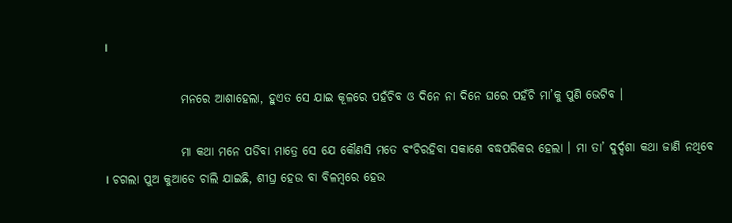।

                ମନରେ ଆଶାହେଲା, ହୁଏତ ସେ ଯାଇ କୂଳରେ ପହଁଚିବ ଓ ଦିନେ ନା ଦିନେ ଘରେ ପହଁଚି ମା’କୁ ପୁଣି ଭେଟିବ ।

                ମା କଥା ମନେ ପଡିବା ମାତ୍ରେ ସେ ଯେ କୌଣସି ମତେ ବଂଚିରହିବା ସକାଶେ ବଦ୍ଧପରିକର ହେଲା । ମା ତା’ ଦୁର୍ଦ୍ଦଶା କଥା ଜାଣି ନଥିବେ । ଚଗଲା ପୁଅ କୁଆଡେ ଚାଲି ଯାଇଛି, ଶୀଘ୍ର ହେଉ ବା ବିଳମ୍ବରେ ହେଉ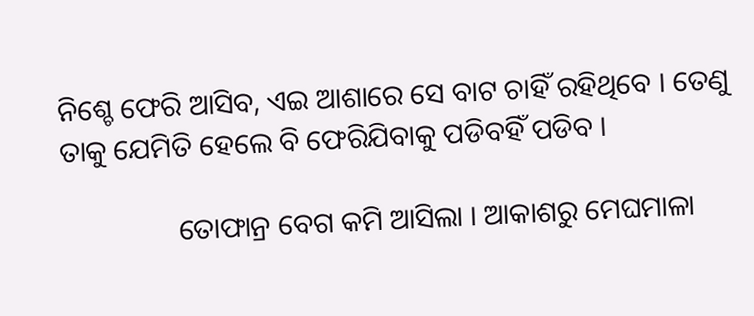ନିଶ୍ଚେ ଫେରି ଆସିବ, ଏଇ ଆଶାରେ ସେ ବାଟ ଚାହିଁ ରହିଥିବେ । ତେଣୁ ତାକୁ ଯେମିତି ହେଲେ ବି ଫେରିଯିବାକୁ ପଡିବହିଁ ପଡିବ ।

                ତୋଫାନ୍ର ବେଗ କମି ଆସିଲା । ଆକାଶରୁ ମେଘମାଳା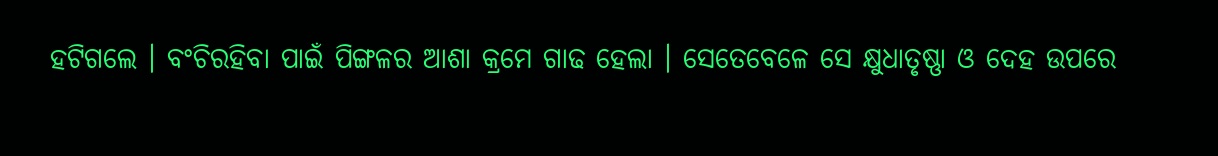ହଟିଗଲେ । ବଂଚିରହିବା ପାଇଁ ପିଙ୍ଗଳର ଆଶା କ୍ରମେ ଗାଢ ହେଲା । ସେତେବେଳେ ସେ କ୍ଷୁଧାତୃଷ୍ଣା ଓ ଦେହ ଉପରେ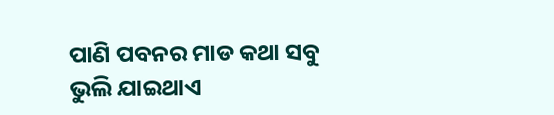ପାଣି ପବନର ମାଡ କଥା ସବୁ ଭୁଲି ଯାଇଥାଏ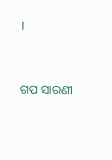।


ଗପ ସାରଣୀ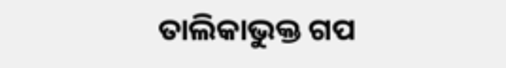ତାଲିକାଭୁକ୍ତ ଗପ